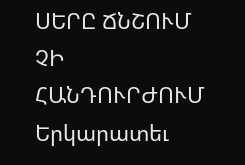ՍԵՐԸ ՃՆՇՈՒՄ ՉԻ ՀԱՆԴՈՒՐԺՈՒՄ Երկարատեւ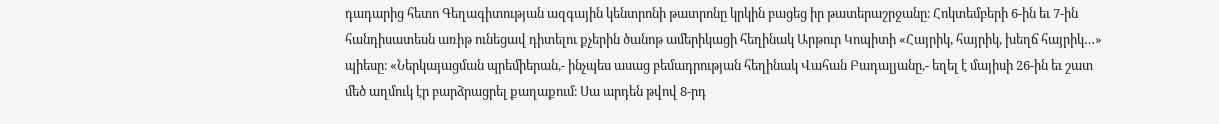դադարից հետո Գեղագիտության ազգային կենտրոնի թատրոնը կրկին բացեց իր թատերաշրջանը։ Հոկտեմբերի 6-ին եւ 7-ին հանդիսատեսն առիթ ունեցավ դիտելու քչերին ծանոթ ամերիկացի հեղինակ Արթուր Կոպիտի «Հայրիկ, հայրիկ, խեղճ հայրիկ…» պիեսը։ «Ներկայացման պրեմիերան,- ինչպես ասաց բեմադրության հեղինակ Վահան Բադալյանը,- եղել է մայիսի 26-ին եւ շատ մեծ աղմուկ էր բարձրացրել քաղաքում։ Սա արդեն թվով 8-րդ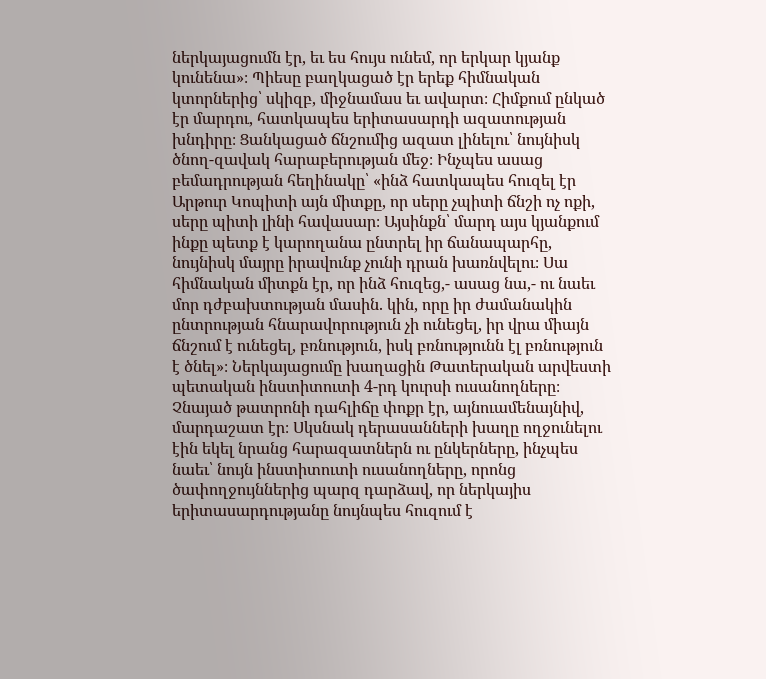ներկայացումն էր, եւ ես հույս ունեմ, որ երկար կյանք կունենա»։ Պիեսը բաղկացած էր երեք հիմնական կտորներից՝ սկիզբ, միջնամաս եւ ավարտ։ Հիմքում ընկած էր մարդու, հատկապես երիտասարդի ազատության խնդիրը։ Ցանկացած ճնշումից ազատ լինելու՝ նույնիսկ ծնող-զավակ հարաբերության մեջ։ Ինչպես ասաց բեմադրության հեղինակը՝ «ինձ հատկապես հուզել էր Արթուր Կոպիտի այն միտքը, որ սերը չպիտի ճնշի ոչ ոքի, սերը պիտի լինի հավասար։ Այսինքն՝ մարդ այս կյանքում ինքը պետք է կարողանա ընտրել իր ճանապարհը, նույնիսկ մայրը իրավունք չունի դրան խառնվելու։ Սա հիմնական միտքն էր, որ ինձ հուզեց,- ասաց նա,- ու նաեւ մոր դժբախտության մասին. կին, որը իր ժամանակին ընտրության հնարավորություն չի ունեցել, իր վրա միայն ճնշում է ունեցել, բռնություն, իսկ բռնությունն էլ բռնություն է ծնել»։ Ներկայացումը խաղացին Թատերական արվեստի պետական ինստիտուտի 4-րդ կուրսի ուսանողները։ Չնայած թատրոնի դահլիճը փոքր էր, այնուամենայնիվ, մարդաշատ էր։ Սկսնակ դերասանների խաղը ողջունելու էին եկել նրանց հարազատներն ու ընկերները, ինչպես նաեւ՝ նույն ինստիտուտի ուսանողները, որոնց ծափողջույններից պարզ դարձավ, որ ներկայիս երիտասարդությանը նույնպես հուզում է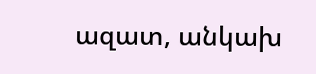ազատ, անկախ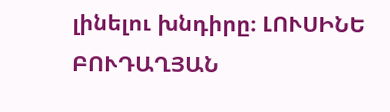լինելու խնդիրը։ ԼՈՒՍԻՆԵ ԲՈՒԴԱՂՅԱՆ